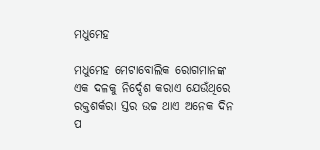ମଧୁମେହ

ମଧୁମେହ ମେଟାବୋଲିକ ରୋଗମାନଙ୍କ ଏକ ଦଳକୁ ନିର୍ଦ୍ଦେଶ କରାଏ ଯେଉଁଥିରେ ରକ୍ତଶର୍କରା ସ୍ତର ଉଚ୍ଚ ଥାଏ ଅନେକ ଦିନ ପ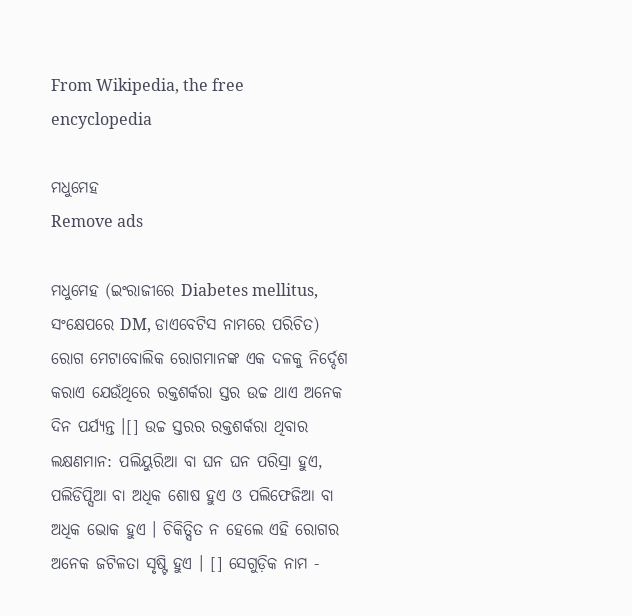From Wikipedia, the free encyclopedia

ମଧୁମେହ
Remove ads

ମଧୁମେହ (ଇଂରାଜୀରେ Diabetes mellitus, ସଂକ୍ଷେପରେ DM, ଡାଏବେଟିସ ନାମରେ ପରିଚିତ) ରୋଗ ମେଟାବୋଲିକ ରୋଗମାନଙ୍କ ଏକ ଦଳକୁ ନିର୍ଦ୍ଦେଶ କରାଏ ଯେଉଁଥିରେ ରକ୍ତଶର୍କରା ସ୍ତର ଉଚ୍ଚ ଥାଏ ଅନେକ ଦିନ ପର୍ଯ୍ୟନ୍ତ ।[] ଉଚ୍ଚ ସ୍ତରର ରକ୍ତଶର୍କରା ଥିବାର ଲକ୍ଷଣମାନ: ପଲିୟୁରିଆ ବା ଘନ ଘନ ପରିସ୍ରା ହୁଏ, ପଲିଡିପ୍ସିଆ ବା ଅଧିକ ଶୋଷ ହୁଏ ଓ ପଲିଫେଜିଆ ବା ଅଧିକ ଭୋକ ହୁଏ । ଚିକିତ୍ସିତ ନ ହେଲେ ଏହି ରୋଗର ଅନେକ ଜଟିଳତା ସୃଷ୍ଟି ହୁଏ । [] ସେଗୁଡ଼ିକ ନାମ -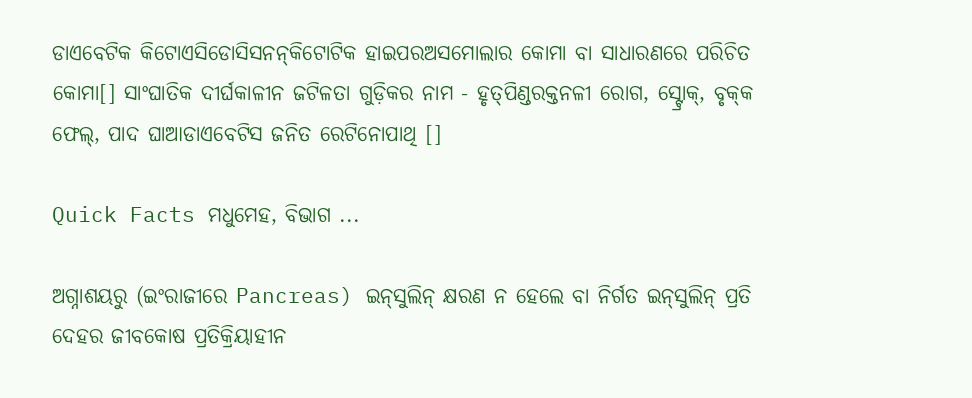ଡାଏବେଟିକ କିଟୋଏସିଡୋସିସନନ୍‌କିଟୋଟିକ ହାଇପରଅସମୋଲାର କୋମା ବା ସାଧାରଣରେ ପରିଚିତ କୋମା[] ସାଂଘାତିକ ଦୀର୍ଘକାଳୀନ ଜଟିଳତା ଗୁଡ଼ିକର ନାମ - ହୃତ୍‌ପିଣ୍ଡରକ୍ତନଳୀ ରୋଗ, ସ୍ଟ୍ରୋକ୍, ବୃକ୍‌କ ଫେଲ୍, ପାଦ ଘାଆଡାଏବେଟିସ ଜନିତ ରେଟିନୋପାଥି []

Quick Facts ମଧୁମେହ, ବିଭାଗ ...

ଅଗ୍ନାଶୟରୁ (ଇଂରାଜୀରେ Pancreas) ଇନ୍‌ସୁଲିନ୍ କ୍ଷରଣ ନ ହେଲେ ବା ନିର୍ଗତ ଇନ୍‌ସୁଲିନ୍ ପ୍ରତି ଦେହର ଜୀବକୋଷ ପ୍ରତିକ୍ରିୟାହୀନ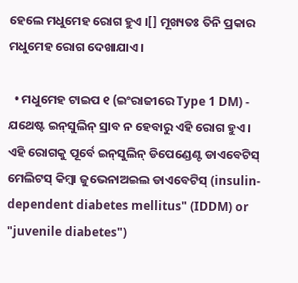ହେଲେ ମଧୁମେହ ରୋଗ ହୁଏ ।[] ମୂଖ୍ୟତଃ ତିନି ପ୍ରକାର ମଧୁମେହ ରୋଗ ଦେଖାଯାଏ ।

  • ମଧୁମେହ ଟାଇପ ୧ (ଇଂରାଜୀରେ Type 1 DM) - ଯଥେଷ୍ଟ ଇନ୍‌ସୁଲିନ୍ ସ୍ରାବ ନ ହେବାରୁ ଏହି ରୋଗ ହୁଏ । ଏହି ରୋଗକୁ ପୂର୍ବେ ଇନ୍‌ସୁଲିନ୍ ଡିପେଣ୍ଡେଣ୍ଟ ଡାଏବେଟିସ୍ ମେଲିଟସ୍ କିମ୍ବା ଜୁଭେନାଅଇଲ ଡାଏବେଟିସ୍ (insulin-dependent diabetes mellitus" (IDDM) or "juvenile diabetes")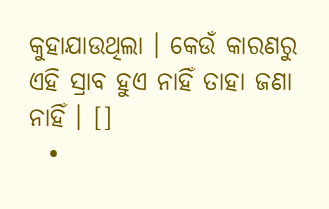କୁହାଯାଉଥିଲା । କେଉଁ କାରଣରୁ ଏହି ସ୍ରାବ ହୁଏ ନାହିଁ ତାହା ଜଣା ନାହିଁ । []
  •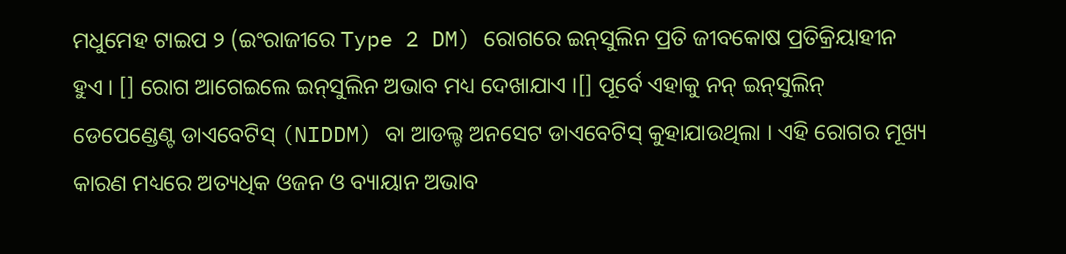ମଧୁମେହ ଟାଇପ ୨ (ଇଂରାଜୀରେ Type 2 DM) ରୋଗରେ ଇନ୍‌ସୁଲିନ ପ୍ରତି ଜୀବକୋଷ ପ୍ରତିକ୍ରିୟାହୀନ ହୁଏ । [] ରୋଗ ଆଗେଇଲେ ଇନ୍‌ସୁଲିନ ଅଭାବ ମଧ୍ୟ ଦେଖାଯାଏ ।[] ପୂର୍ବେ ଏହାକୁ ନନ୍ ଇନ୍‌ସୁଲିନ୍ ଡେପେଣ୍ଡେଣ୍ଟ ଡାଏବେଟିସ୍ (NIDDM) ବା ଆଡଲ୍ଟ ଅନସେଟ ଡାଏବେଟିସ୍ କୁହାଯାଉଥିଲା । ଏହି ରୋଗର ମୂଖ୍ୟ କାରଣ ମଧ୍ୟରେ ଅତ୍ୟଧିକ ଓଜନ ଓ ବ୍ୟାୟାନ ଅଭାବ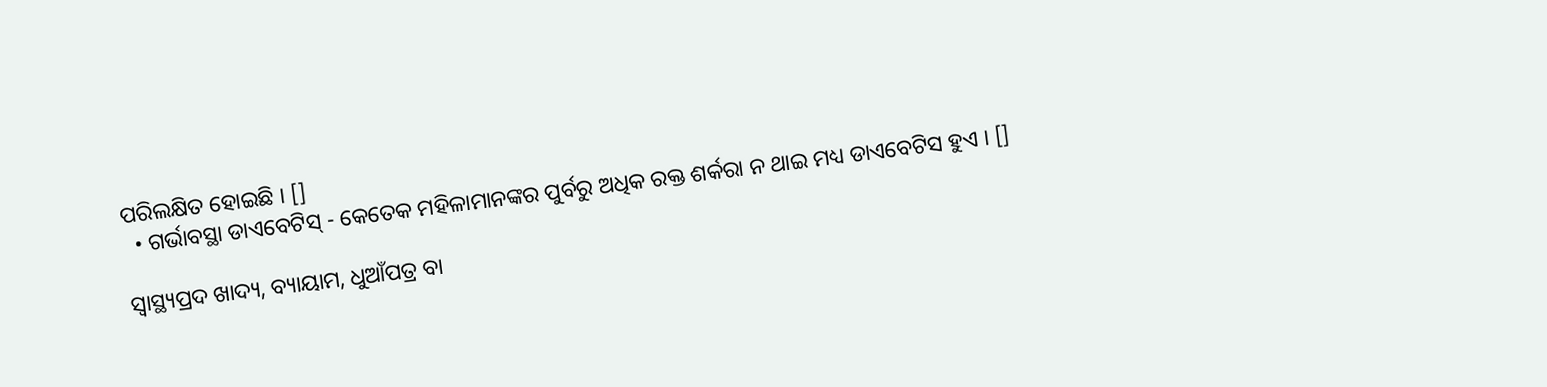ପରିଲକ୍ଷିତ ହୋଇଛି । []
  • ଗର୍ଭାବସ୍ଥା ଡାଏବେଟିସ୍‌ - କେତେକ ମହିଳାମାନଙ୍କର ପୁର୍ବରୁ ଅଧିକ ରକ୍ତ ଶର୍କରା ନ ଥାଇ ମଧ୍ୟ ଡାଏବେଟିସ ହୁଏ । []

ସ୍ୱାସ୍ଥ୍ୟପ୍ରଦ ଖାଦ୍ୟ, ବ୍ୟାୟାମ, ଧୁଆଁପତ୍ର ବା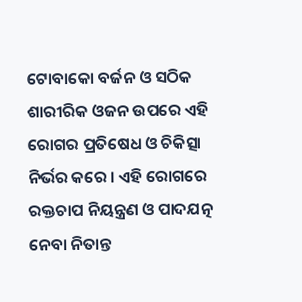ଟୋବାକୋ ବର୍ଜନ ଓ ସଠିକ ଶାରୀରିକ ଓଜନ ଉପରେ ଏହି ରୋଗର ପ୍ରତିଷେଧ ଓ ଚିକିତ୍ସା ନିର୍ଭର କରେ । ଏହି ରୋଗରେ ରକ୍ତଚାପ ନିୟନ୍ତ୍ରଣ ଓ ପାଦ‌ଯତ୍ନ ନେବା ନିତାନ୍ତ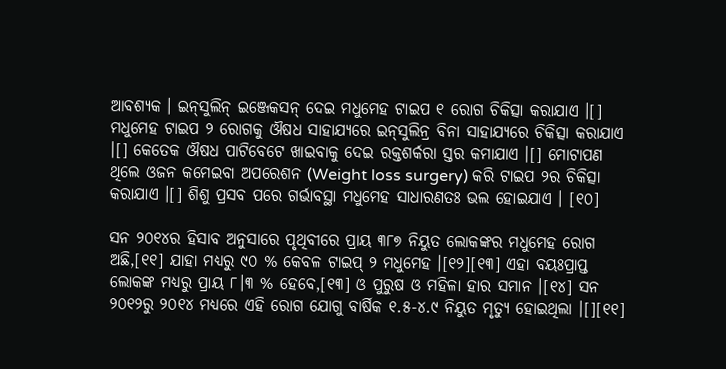ଆବଶ୍ୟକ । ଇନ୍‌ସୁଲିନ୍ ଇଞ୍ଜେକସନ୍ ଦେଇ ମଧୁମେହ ଟାଇପ ୧ ରୋଗ ଚିକିତ୍ସା କରାଯାଏ ।[] ମଧୁମେହ ଟାଇପ ୨ ରୋଗକୁ ଔଷଧ ସାହାଯ୍ୟରେ ଇନ୍‌ସୁଲିନ୍ର ବିନା ସାହାଯ୍ୟରେ ଚିକିତ୍ସା କରାଯାଏ ।[] କେତେକ ଔଷଧ ପାଟିବେଟେ ଖାଇବାକୁ ଦେଇ ରକ୍ତଶର୍କରା ସ୍ତର କମାଯାଏ ।[] ମୋଟାପଣ ଥିଲେ ଓଜନ କମେଇବା ଅପରେଶନ (Weight loss surgery) କରି ଟାଇପ ୨ର ଚିକିତ୍ସା କରାଯାଏ ।[] ଶିଶୁ ପ୍ରସବ ପରେ ଗର୍ଭାବସ୍ଥା ମଧୁମେହ ସାଧାରଣତଃ ଭଲ ହୋଇଯାଏ । [୧୦]

ସନ ୨୦୧୪ର ହିସାବ ଅନୁସାରେ ପୃଥିବୀରେ ପ୍ରାୟ ୩୮୭ ନିୟୁତ ଲୋକଙ୍କର ମଧୁମେହ ରୋଗ ଅଛି,[୧୧] ଯାହା ମଧ୍ୟରୁ ୯୦ % କେବଳ ଟାଇପ୍ ୨ ମଧୁମେହ ।[୧୨][୧୩] ଏହା ବୟଃପ୍ରାପ୍ତ ଲୋକଙ୍କ ମଧ୍ୟରୁ ପ୍ରାୟ ୮।୩ % ହେବେ,[୧୩] ଓ ପୁରୁଷ ଓ ମହିଳା ହାର ସମାନ ।[୧୪] ସନ ୨୦୧୨ରୁ ୨୦୧୪ ମଧ୍ୟରେ ଏହି ରୋଗ ଯୋଗୁ ବାର୍ଷିକ ୧.୫-୪.୯ ନିୟୁତ ମୃତ୍ୟୁ ହୋଇଥିଲା ।[][୧୧]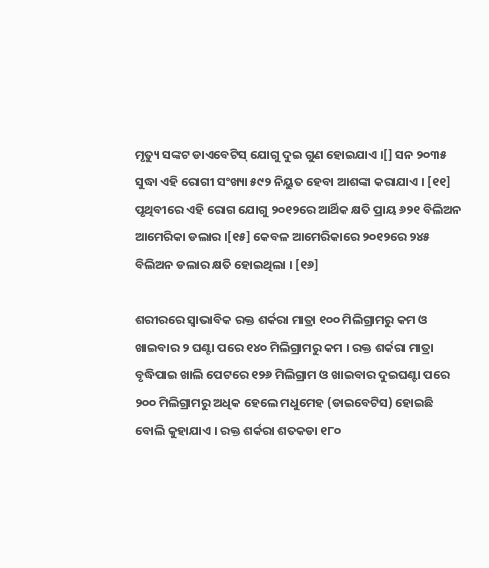ମୃତ୍ୟୁ ସଙ୍କଟ ଡାଏବେଟିସ୍ ଯୋଗୁ ଦୁଇ ଗୁଣ ହୋଇଯାଏ ।[] ସନ ୨୦୩୫ ସୁଦ୍ଧା ଏହି ରୋଗୀ ସଂଖ୍ୟା ୫୯୨ ନିୟୁତ ହେବା ଆଶଙ୍କା କରାଯାଏ । [୧୧] ପୃଥିବୀରେ ଏହି ରୋଗ ଯୋଗୁ ୨୦୧୨ରେ ଆର୍ଥିକ କ୍ଷତି ପ୍ରାୟ ୬୨୧ ବିଲିଅନ ଆମେରିକା ଡଲାର ।[୧୫] କେବଳ ଆମେରିକାରେ ୨୦୧୨ରେ ୨୪୫ ବିଲିଅନ ଡଲାର କ୍ଷତି ହୋଇଥିଲା । [୧୬]

ଶରୀରରେ ସ୍ୱାଭାବିକ ରକ୍ତ ଶର୍କରା ମାତ୍ରା ୧୦୦ ମିଲିଗ୍ରାମରୁ କମ ଓ ଖାଇବାର ୨ ଘଣ୍ଟା ପରେ ୧୪୦ ମିଲିଗ୍ରାମରୁ କମ । ରକ୍ତ ଶର୍କରା ମାତ୍ରା ବୃଦ୍ଧିପାଇ ଖାଲି ପେଟରେ ୧୨୬ ମିଲିଗ୍ରାମ ଓ ଖାଇବାର ଦୁଇଘଣ୍ଟା ପରେ ୨୦୦ ମିଲିଗ୍ରାମରୁ ଅଧିକ ହେଲେ ମଧୁମେହ (ଡାଇବେଟିସ) ହୋଇଛି ବୋଲି କୁହାଯାଏ । ରକ୍ତ ଶର୍କରା ଶତକଡା ୧୮୦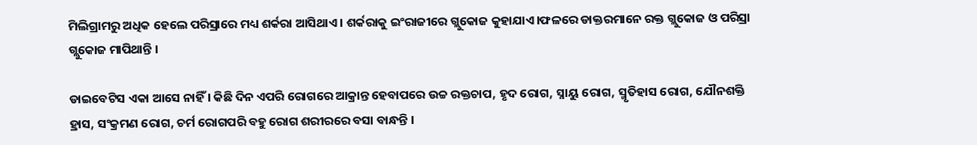ମିଲିଗ୍ରାମରୁ ଅଧିକ ହେଲେ ପରିସ୍ରାରେ ମଧ୍ୟ ଶର୍କରା ଆସିଥାଏ । ଶର୍କରାକୁ ଇଂରାଜୀରେ ଗ୍ଲୁକୋଜ କୁହାଯାଏ।ଫଳରେ ଡାକ୍ତରମାନେ ରକ୍ତ ଗ୍ଲୁକୋଜ ଓ ପରିସ୍ରା ଗ୍ଲୁକୋଜ ମାପିଥାନ୍ତି ।

ଡାଇବେଟିସ ଏକା ଆସେ ନାହିଁ । କିଛି ଦିନ ଏପରି ରୋଗରେ ଆକ୍ରାନ୍ତ ହେବାପରେ ଉଚ୍ଚ ରକ୍ତଚାପ, ହୃଦ ରୋଗ, ସ୍ନାୟୁ ରୋଗ, ସ୍ମୃତିହାସ ରୋଗ, ଯୌନଶକ୍ତି ହ୍ରାସ, ସଂକ୍ରମଣ ରୋଗ, ଚର୍ମ ରୋଗପରି ବହୁ ରୋଗ ଶରୀରରେ ବସା ବାନ୍ଧନ୍ତି ।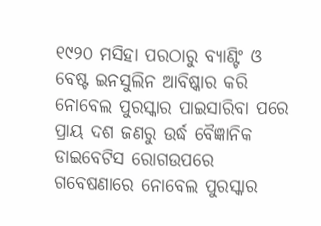୧୯୨୦ ମସିହା ପରଠାରୁ ବ୍ୟାଣ୍ଟିଂ ଓ ବେଷ୍ଟ ଇନସୁଲିନ ଆବିଷ୍କାର କରି ନୋବେଲ ପୁରସ୍କାର ପାଇସାରିବା ପରେ ପ୍ରାୟ ଦଶ ଜଣରୁ ଉର୍ଦ୍ଧ ବୈଜ୍ଞାନିକ ଡାଇବେଟିସ ରୋଗଉପରେ ଗବେଷଣାରେ ନୋବେଲ ପୁରସ୍କାର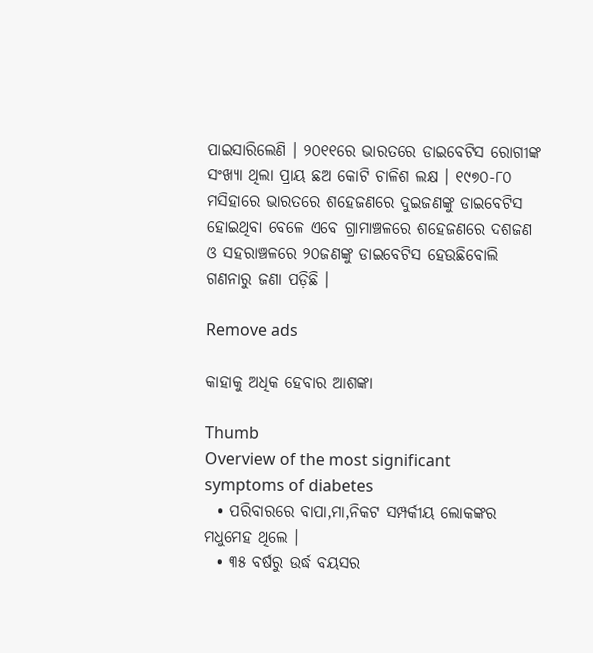ପାଇସାରିଲେଣି । ୨୦୧୧ରେ ଭାରତରେ ଡାଇବେଟିସ ରୋଗୀଙ୍କ ସଂଖ୍ୟା ଥିଲା ପ୍ରାୟ ଛଅ କୋଟି ଚାଳିଶ ଲକ୍ଷ । ୧୯୭୦-୮୦ ମସିହାରେ ଭାରତରେ ଶହେଜଣରେ ଦୁଇଜଣଙ୍କୁ ଡାଇବେଟିସ ହୋଇଥିବା ବେଳେ ଏବେ ଗ୍ରାମାଞ୍ଚଳରେ ଶହେଜଣରେ ଦଶଜଣ ଓ ସହରାଞ୍ଚଳରେ ୨୦ଜଣଙ୍କୁ ଡାଇବେଟିସ ହେଉଛିବୋଲି ଗଣନାରୁ ଜଣା ପଡ଼ିଛି ।

Remove ads

କାହାକୁ ଅଧିକ ହେବାର ଆଶଙ୍କା

Thumb
Overview of the most significant symptoms of diabetes
  • ପରିବାରରେ ବାପା,ମା,ନିକଟ ସମ୍ପର୍କୀୟ ଲୋକଙ୍କର ମଧୁମେହ ଥିଲେ ।
  • ୩୫ ବର୍ଷରୁ ଉର୍ଦ୍ଧ ବୟସର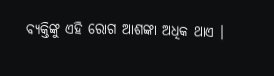ବ୍ୟକ୍ତିଙ୍କୁ ଏହି ରୋଗ ଆଶଙ୍କା ଅଧିକ ଥାଏ ।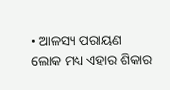• ଆଳସ୍ୟ ପରାୟଣ ଲୋକ ମଧ୍ୟ ଏହାର ଶିକାର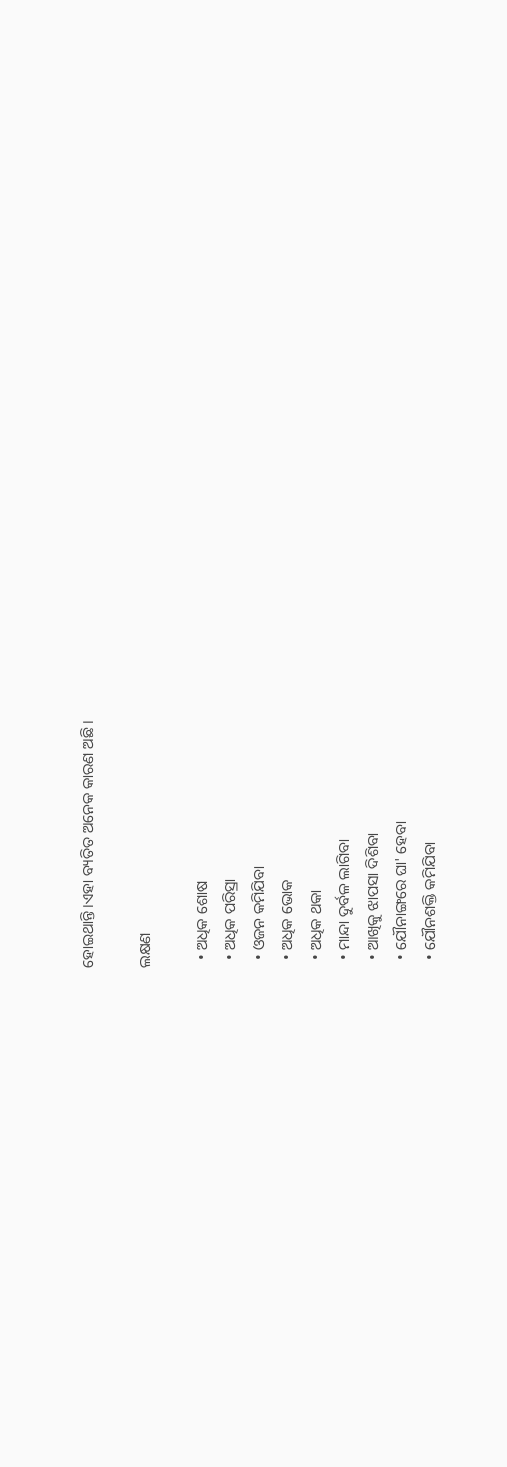ହୋଇଥାନ୍ତି।ଏହା ବ୍ୟତିତ ଅନେକ କାରଣ ଅଛି ।

ଲକ୍ଷଣ

  • ଅଧିକ ଶୋଷ
  • ଅଧିକ ପରିସ୍ରା
  • ଓଜନ କମିଯିବା
  • ଅଧିକ ଭୋକ
  • ଅଧିକ ଥକା
  • ମାନ୍ଦା ଦୁର୍ବଳ ଲାଗିବା
  • ଆଖିକୁ ଝାପସା ଦିଶିବା
  • ଯୌନାଙ୍ଗରେ ଘା' ହେବା
  • ଯୌନଶକ୍ତି କମିଯିବା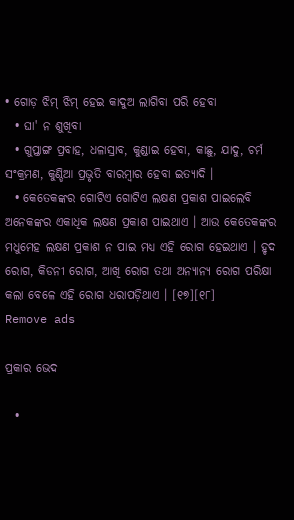• ଗୋଡ଼ ଝିମ୍ ଝିମ୍ ହେଇ କାଦୁଅ ଲାଗିବା ପରି ହେବା
  • ଘା' ନ ଶୁଖିବା
  • ଗୁପ୍ତାଙ୍ଗ ପ୍ରବାହ, ଧଳାସ୍ରାବ, କୁଣ୍ଡାଇ ହେବା, କାଛୁ, ଯାଦୁ, ଚର୍ମ ସଂକ୍ରମଣ, କୁଣ୍ଡିଆ ପ୍ରଭୃତି ବାରମ୍ବାର ହେବା ଇତ୍ୟାଦି ।
  • କେତେକଙ୍କର ଗୋଟିଏ ଗୋଟିଏ ଲକ୍ଷଣ ପ୍ରକାଶ ପାଇଲେବି ଅନେକଙ୍କର ଏକାଧିକ ଲକ୍ଷଣ ପ୍ରକାଶ ପାଇଥାଏ । ଆଉ କେତେକଙ୍କର ମଧୁମେହ ଲକ୍ଷଣ ପ୍ରକାଶ ନ ପାଇ ମଧ୍ୟ ଏହି ରୋଗ ହେଇଥାଏ । ହୃଦ ରୋଗ, କିଡନୀ ରୋଗ, ଆଖି ରୋଗ ତଥା ଅନ୍ୟାନ୍ୟ ରୋଗ ପରିକ୍ଷା କଲା ବେଳେ ଏହି ରୋଗ ଧରାପଡ଼ିଥାଏ । [୧୭][୧୮]
Remove ads

ପ୍ରକାର ଭେଦ

  •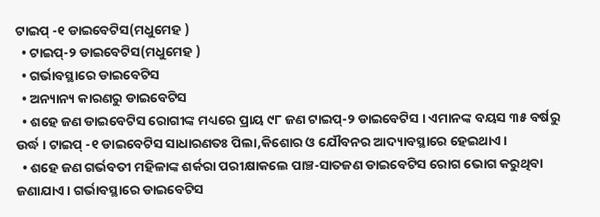ଟାଇପ୍ -୧ ଡାଇବେଟିସ(ମଧୁମେହ )
  • ଟାଇପ୍-୨ ଡାଇବେଟିସ(ମଧୁମେହ )
  • ଗର୍ଭାବସ୍ଥାରେ ଡାଇବେଟିସ
  • ଅନ୍ୟାନ୍ୟ କାରଣରୁ ଡାଇବେଟିସ
  • ଶହେ ଜଣ ଡାଇବେଟିସ ରୋଗୀଙ୍କ ମଧ୍ୟରେ ପ୍ରାୟ ୯୮ ଜଣ ଟାଇପ୍-୨ ଡାଇବେଟିସ । ଏମାନଙ୍କ ବୟସ ୩୫ ବର୍ଷରୁ ଉର୍ଦ୍ଧ । ଟାଇପ୍ -୧ ଡାଇବେଟିସ ସାଧାରଣତଃ ପିଲା,କିଶୋର ଓ ଯୌବନର ଆଦ୍ୟାବସ୍ଥାରେ ହେଇଥାଏ ।
  • ଶହେ ଜଣ ଗର୍ଭବତୀ ମହିଳାଙ୍କ ଶର୍କରା ପରୀକ୍ଷାକଲେ ପାଞ୍ଚ-ସାତଜଣ ଡାଇବେଟିସ ରୋଗ ଭୋଗ କରୁଥିବା ଜଣାଯାଏ । ଗର୍ଭାବସ୍ଥାରେ ଡାଇବେଟିସ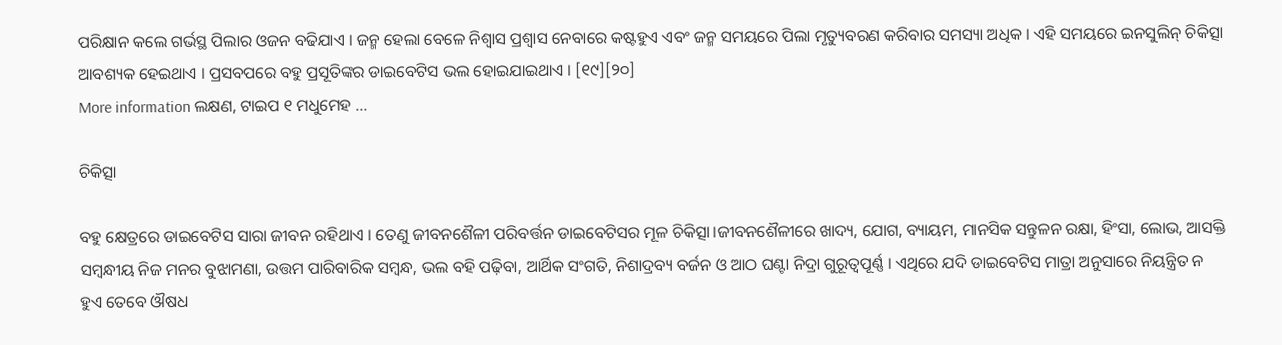ପରିକ୍ଷାନ କଲେ ଗର୍ଭସ୍ଥ ପିଲାର ଓଜନ ବଢିଯାଏ । ଜନ୍ମ ହେଲା ବେଳେ ନିଶ୍ୱାସ ପ୍ରଶ୍ୱାସ ନେବାରେ କଷ୍ଟହୁଏ ଏବଂ ଜନ୍ମ ସମୟରେ ପିଲା ମୃତ୍ୟୁବରଣ କରିବାର ସମସ୍ୟା ଅଧିକ । ଏହି ସମୟରେ ଇନସୁଲିନ୍ ଚିକିତ୍ସା ଆବଶ୍ୟକ ହେଇଥାଏ । ପ୍ରସବପରେ ବହୁ ପ୍ରସୂତିଙ୍କର ଡାଇବେଟିସ ଭଲ ହୋଇଯାଇଥାଏ । [୧୯][୨୦]
More information ଲକ୍ଷଣ, ଟାଇପ ୧ ମଧୁମେହ ...

ଚିକିତ୍ସା

ବହୁ କ୍ଷେତ୍ରରେ ଡାଇବେଟିସ ସାରା ଜୀବନ ରହିଥାଏ । ତେଣୁ ଜୀବନଶୈଳୀ ପରିବର୍ତ୍ତନ ଡାଇବେଟିସର ମୂଳ ଚିକିତ୍ସା।ଜୀବନଶୈଳୀରେ ଖାଦ୍ୟ, ଯୋଗ, ବ୍ୟାୟମ, ମାନସିକ ସନ୍ତୁଳନ ରକ୍ଷା, ହିଂସା, ଲୋଭ, ଆସକ୍ତି ସମ୍ବନ୍ଧୀୟ ନିଜ ମନର ବୁଝାମଣା, ଉତ୍ତମ ପାରିବାରିକ ସମ୍ବନ୍ଧ, ଭଲ ବହି ପଢ଼ିବା, ଆର୍ଥିକ ସଂଗତି, ନିଶାଦ୍ରବ୍ୟ ବର୍ଜନ ଓ ଆଠ ଘଣ୍ଟା ନିଦ୍ରା ଗୁରୂତ୍ୱପୂର୍ଣ୍ଣ । ଏଥିରେ ଯଦି ଡାଇବେଟିସ ମାତ୍ରା ଅନୁସାରେ ନିୟନ୍ତ୍ରିତ ନ ହୁଏ ତେବେ ଔଷଧ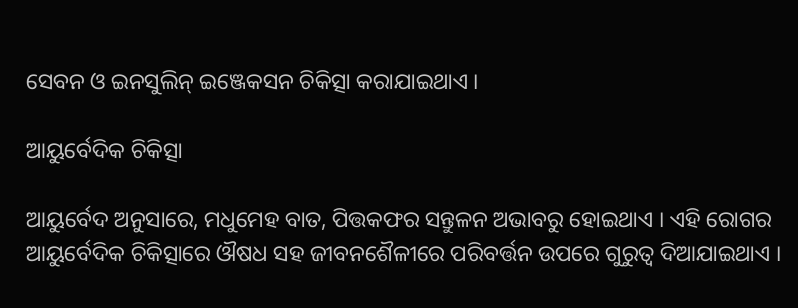ସେବନ ଓ ଇନସୁଲିନ୍ ଇଞ୍ଜେକସନ ଚିକିତ୍ସା କରାଯାଇଥାଏ ।

ଆୟୁର୍ବେଦିକ ଚିକିତ୍ସା

ଆୟୁର୍ବେଦ ଅନୁସାରେ, ମଧୁମେହ ବାତ, ପିତ୍ତକଫର ସନ୍ତୁଳନ ଅଭାବରୁ ହୋଇଥାଏ । ଏହି ରୋଗର ଆୟୁର୍ବେଦିକ ଚିକିତ୍ସାରେ ଔଷଧ ସ‌ହ ଜୀବନଶୈଳୀରେ ପରିବର୍ତ୍ତନ ଉପରେ ଗୁରୁତ୍ୱ ଦିଆଯାଇଥାଏ ।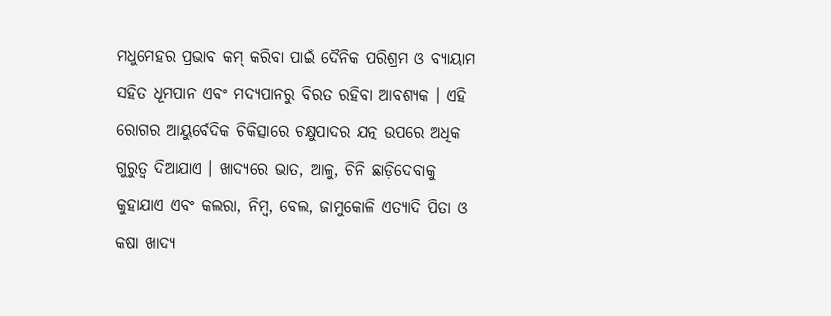ମଧୁମେହର ପ୍ରଭାବ କମ୍ କରିବା ପାଇଁ ଦୈନିକ ପରିଶ୍ରମ ଓ ବ୍ୟାୟାମ ସ‌ହିତ ଧୂମ‌ପାନ ଏବଂ ମଦ୍ୟପାନରୁ ବିରତ ରହିବା ଆବଶ୍ୟକ । ଏହି ରୋଗର ଆୟୁର୍ବେଦିକ ଚିକିତ୍ସାରେ ଚକ୍ଷୁପାଦର ଯତ୍ନ ଉପରେ ଅଧିକ ଗୁରୁତ୍ୱ ଦିଆଯାଏ । ଖାଦ୍ୟରେ ଭାତ, ଆଳୁ, ଚିନି ଛାଡ଼ିଦେବାକୁ କୁହାଯାଏ ଏବଂ କଲରା, ନିମ୍ବ, ବେଲ, ଜାମୁକୋଳି ଏତ୍ୟାଦି ପିତା ଓ କଷା ଖାଦ୍ୟ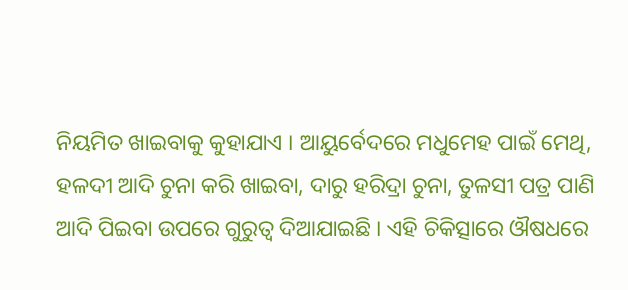ନିୟମିତ ଖାଇବାକୁ କୁହାଯାଏ । ଆୟୁର୍ବେଦରେ ମଧୁମେହ ପାଇଁ ମେଥି, ହଳଦୀ ଆଦି ଚୁନା କରି ଖାଇବା, ଦାରୁ ହରିଦ୍ରା ଚୁନା, ତୁଳସୀ ପତ୍ର ପାଣି ଆଦି ପିଇବା ଉପରେ ଗୁରୁତ୍ୱ ଦିଆଯାଇଛି । ଏହି ଚିକିତ୍ସାରେ ଔଷଧରେ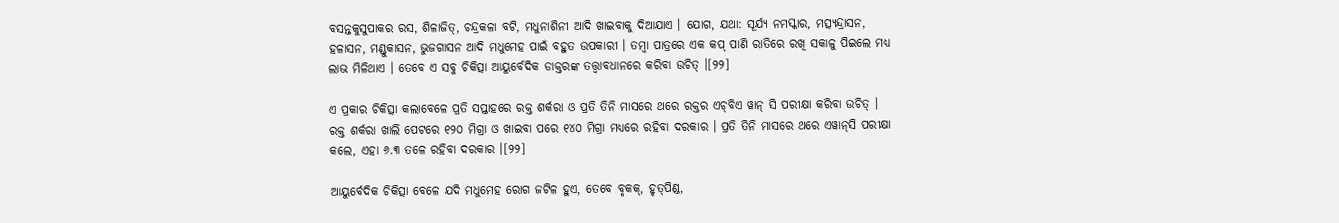ବସନ୍ତକୁସୁପାକର ରସ, ଶିଳାଜିତ୍, ଚନ୍ଦ୍ରକଳା ବଟି, ମଧୁନାଶିନୀ ଆଦି ଖାଇବାକୁ ଦିଆଯାଏ । ଯୋଗ, ଯଥା: ସୂର୍ଯ୍ୟ ନମସ୍କାର, ମତ୍ସ୍ୟନ୍ଦ୍ରାସନ, ହଳାସନ, ମଣ୍ଡୁକାସନ, ଭୁଜଗାସନ ଆଦି ମଧୁମେହ ପାଇଁ ବ‌ହୁତ ଉପକାରୀ । ତମ୍ବା ପାତ୍ରରେ ଏକ କପ୍ ପାଣି ରାତିରେ ରଖି ସକାଳୁ ପିଇଲେ ମଧ୍ୟ ଲାଭ ମିଳିଥାଏ । ତେବେ ଏ ସବୁ ଚିକିତ୍ସା ଆୟୁର୍ବେଦିକ ଡାକ୍ତରଙ୍କ ତ‌ତ୍ତ୍ୱାବଧାନରେ କରିବା ଉଚିତ୍ ।[୨୨]

ଏ ପ୍ରକାର ଚିକିତ୍ସା କଲାବେଳେ ପ୍ରତି ସପ୍ତାହରେ ରକ୍ତ ଶର୍କରା ଓ ପ୍ରତି ତିନି ମାସରେ ଥରେ ରକ୍ତର ଏଚ୍‌ବିଏ ୱାନ୍ ସି ପରୀକ୍ଷା କରିବା ଉଚିତ୍ । ରକ୍ତ ଶର୍କରା ଖାଲି ପେଟରେ ୧୨୦ ମିଗ୍ରା ଓ ଖାଇବା ପରେ ୧୪୦ ମିଗ୍ରା ମଧ୍ୟରେ ରହିବା ଦରକାର । ପ୍ରତି ତିନି ମାସରେ ଥରେ ଏୱାନ୍‌ସି ପରୀକ୍ଷା କଲେ, ଏହା ୬.୩ ତଳେ ରହିବା ଦରକାର ।[୨୨]

ଆୟୁର୍ବେଦିକ ଚିକିତ୍ସା ବେଳେ ଯଦି ମଧୁମେହ ରୋଗ ଜଟିଳ ହୁଏ, ତେବେ ବୃକ‌କ୍, ହୃତ୍‌ପିଣ୍ଡ,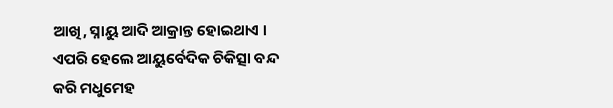ଆଖି, ସ୍ନାୟୁ ଆଦି ଆକ୍ରାନ୍ତ ହୋଇଥାଏ । ଏପରି ହେଲେ ଆୟୁର୍ବେଦିକ ଚିକିତ୍ସା ବନ୍ଦ କରି ମଧୁମେହ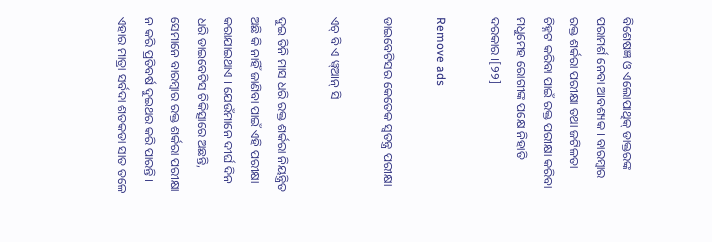ବିଶେଷଜ୍ଞ ଓ ଏଲୋପାଥିକ୍ ଡାକ୍ତରଙ୍କ ପରାମର୍ଶ ନେବା ଆବଶ୍ୟକ । ବାରମ୍ବାର ରକ୍ତ ଶର୍କରା ପରୀକ୍ଷା ତ‌ଥା ଜଟିଳତା ଚିହ୍ନଟ କରିବା ପାଇଁ ରକ୍ତ ପରୀକ୍ଷା କରିବା ମଧୁମେହ ରୋଗୀଙ୍କ ପକ୍ଷେ ନିହାତି ଦରକାର ।[୨୨]

Remove ads

ଡାଇବେଟିସର କେତେକ ସ୍ୱତନ୍ତ୍ର ପରୀକ୍ଷା

ଏଚ୍ ବି ଏ ୱ୍ଆନ୍ ସି

ଦୁଇ ତିନି ମାସ ଧରି ରକ୍ତ ଶର୍କରା ନିୟନ୍ତ୍ରିତ ଅଛି କି ନାହିଁ ଜାଣିବା ପାଇଁ ଏହି ପରୀକ୍ଷା କରାଯାଇଥାଏ । ଯେଉଁମାନେ ଦୀର୍ଘ ଦିନ ଧରି ଡାଇବେଟିସ ଚିକିତ୍ସାରେ ଅଛନ୍ତି, ସେମାନେ ବାରମ୍ବାର ରକ୍ତ ଶର୍କରା ପରୀକ୍ଷା ନ କରି ପ୍ରତିବର୍ଷ ଦୁଇଥର କରି ପାରନ୍ତି । ଏହାର ମାତ୍ରା ସର୍ବଦା ଶତକଡା ସାତ ତଳେ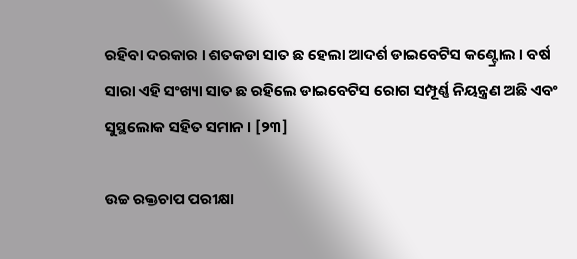ରହିବା ଦରକାର । ଶତକଡା ସାତ ଛ ହେଲା ଆଦର୍ଶ ଡାଇବେଟିସ କଣ୍ଟ୍ରୋଲ । ବର୍ଷ ସାରା ଏହି ସଂଖ୍ୟା ସାତ ଛ ରହିଲେ ଡାଇବେଟିସ ରୋଗ ସମ୍ପୂର୍ଣ୍ଣ ନିୟନ୍ତ୍ରଣ ଅଛି ଏବଂ ସୁସ୍ଥଲୋକ ସହିତ ସମାନ । [୨୩]

ଉଚ୍ଚ ରକ୍ତଚାପ ପରୀକ୍ଷା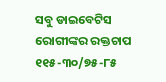ସବୁ ଡାଇବେଟିସ ରୋଗୀଙ୍କର ରକ୍ତଚାପ ୧୧୫-୩୦/୭୫-୮୫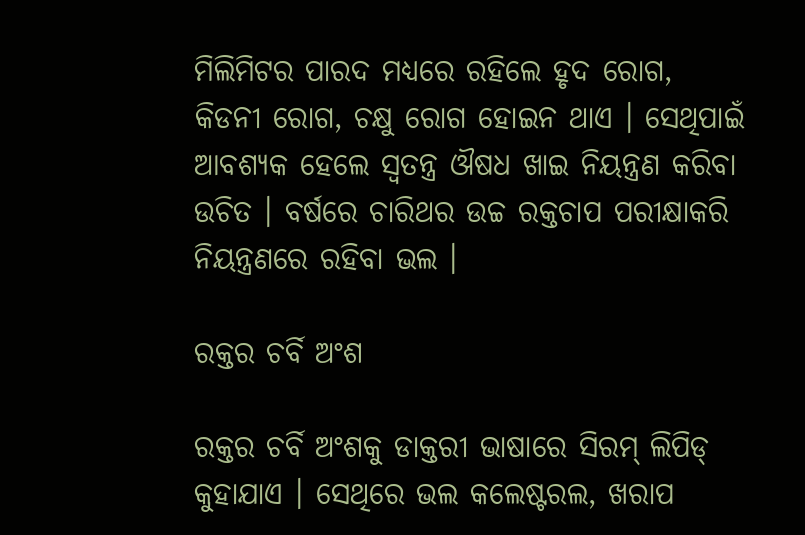ମିଲିମିଟର ପାରଦ ମଧ୍ୟରେ ରହିଲେ ହୃଦ ରୋଗ, କିଡନୀ ରୋଗ, ଚକ୍ଷୁ ରୋଗ ହୋଇନ ଥାଏ । ସେଥିପାଇଁ ଆବଶ୍ୟକ ହେଲେ ସ୍ୱତନ୍ତ୍ର ଔଷଧ ଖାଇ ନିୟନ୍ତ୍ରଣ କରିବା ଉଚିତ । ବର୍ଷରେ ଚାରିଥର ଉଚ୍ଚ ରକ୍ତଚାପ ପରୀକ୍ଷାକରି ନିୟନ୍ତ୍ରଣରେ ରହିବା ଭଲ ।

ରକ୍ତର ଚର୍ବି ଅଂଶ

ରକ୍ତର ଚର୍ବି ଅଂଶକୁ ଡାକ୍ତରୀ ଭାଷାରେ ସିରମ୍ ଲିପିଡ୍ କୁହାଯାଏ । ସେଥିରେ ଭଲ କଲେଷ୍ଟରଲ, ଖରାପ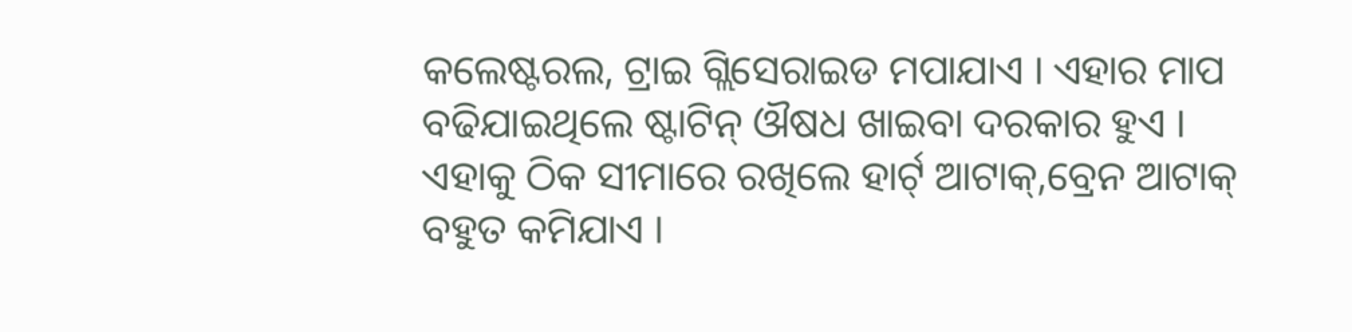କଲେଷ୍ଟରଲ, ଟ୍ରାଇ ଗ୍ଲିସେରାଇଡ ମପାଯାଏ । ଏହାର ମାପ ବଢିଯାଇଥିଲେ ଷ୍ଟାଟିନ୍ ଔଷଧ ଖାଇବା ଦରକାର ହୁଏ । ଏହାକୁ ଠିକ ସୀମାରେ ରଖିଲେ ହାର୍ଟ୍ ଆଟାକ୍,ବ୍ରେନ ଆଟାକ୍ ବହୁତ କମିଯାଏ ।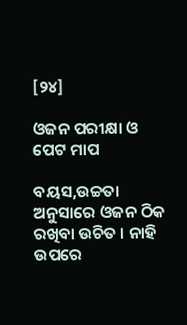[୨୪]

ଓଜନ ପରୀକ୍ଷା ଓ ପେଟ ମାପ

ବୟସ,ଉଚ୍ଚତା ଅନୁସାରେ ଓଜନ ଠିକ ରଖିବା ଉଚିତ । ନାହି ଉପରେ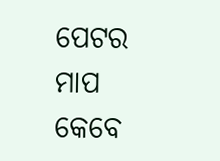ପେଟର ମାପ କେବେ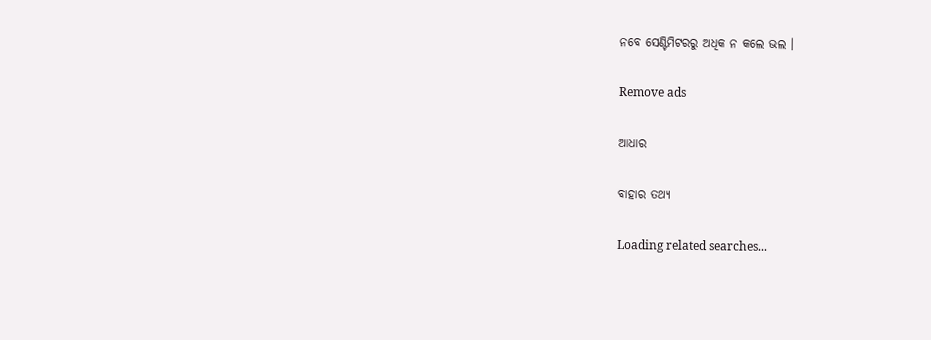ନବେ ସେଣ୍ଟିମିଟରରୁ ଅଧିକ ନ କଲେ ଭଲ ।

Remove ads

ଆଧାର

ବାହାର ତଥ୍ୟ

Loading related searches...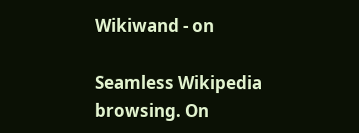Wikiwand - on

Seamless Wikipedia browsing. On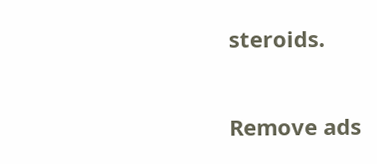steroids.

Remove ads